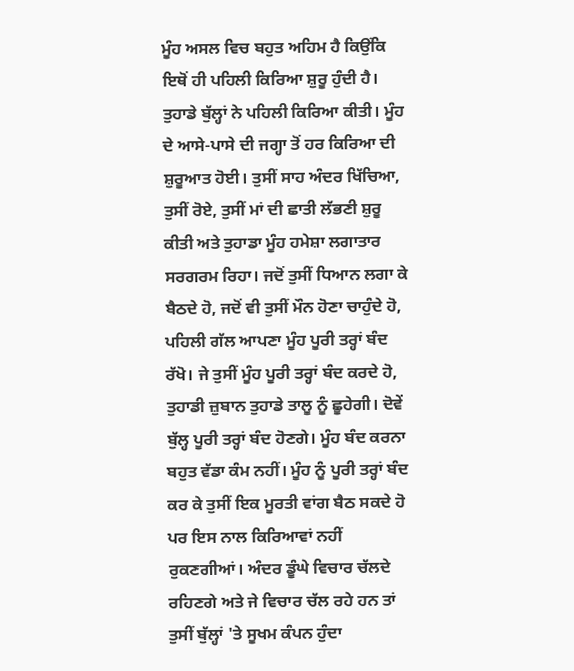ਮੂੰਹ ਅਸਲ ਵਿਚ ਬਹੁਤ ਅਹਿਮ ਹੈ ਕਿਉਂਕਿ ਇਥੋਂ ਹੀ ਪਹਿਲੀ ਕਿਰਿਆ ਸ਼ੁਰੂ ਹੁੰਦੀ ਹੈ। ਤੁਹਾਡੇ ਬੁੱਲ੍ਹਾਂ ਨੇ ਪਹਿਲੀ ਕਿਰਿਆ ਕੀਤੀ। ਮੂੰਹ ਦੇ ਆਸੇ-ਪਾਸੇ ਦੀ ਜਗ੍ਹਾ ਤੋਂ ਹਰ ਕਿਰਿਆ ਦੀ ਸ਼ੁਰੂਆਤ ਹੋਈ। ਤੁਸੀਂ ਸਾਹ ਅੰਦਰ ਖਿੱਚਿਆ, ਤੁਸੀਂ ਰੋਏ, ਤੁਸੀਂ ਮਾਂ ਦੀ ਛਾਤੀ ਲੱਭਣੀ ਸ਼ੁਰੂ ਕੀਤੀ ਅਤੇ ਤੁਹਾਡਾ ਮੂੰਹ ਹਮੇਸ਼ਾ ਲਗਾਤਾਰ ਸਰਗਰਮ ਰਿਹਾ। ਜਦੋਂ ਤੁਸੀਂ ਧਿਆਨ ਲਗਾ ਕੇ ਬੈਠਦੇ ਹੋ, ਜਦੋਂ ਵੀ ਤੁਸੀਂ ਮੌਨ ਹੋਣਾ ਚਾਹੁੰਦੇ ਹੋ, ਪਹਿਲੀ ਗੱਲ ਆਪਣਾ ਮੂੰਹ ਪੂਰੀ ਤਰ੍ਹਾਂ ਬੰਦ ਰੱਖੋ। ਜੇ ਤੁਸੀਂ ਮੂੰਹ ਪੂਰੀ ਤਰ੍ਹਾਂ ਬੰਦ ਕਰਦੇ ਹੋ, ਤੁਹਾਡੀ ਜ਼ੁਬਾਨ ਤੁਹਾਡੇ ਤਾਲੂ ਨੂੰ ਛੂਹੇਗੀ। ਦੋਵੇਂ ਬੁੱਲ੍ਹ ਪੂਰੀ ਤਰ੍ਹਾਂ ਬੰਦ ਹੋਣਗੇ। ਮੂੰਹ ਬੰਦ ਕਰਨਾ ਬਹੁਤ ਵੱਡਾ ਕੰਮ ਨਹੀਂ। ਮੂੰਹ ਨੂੰ ਪੂਰੀ ਤਰ੍ਹਾਂ ਬੰਦ ਕਰ ਕੇ ਤੁਸੀਂ ਇਕ ਮੂਰਤੀ ਵਾਂਗ ਬੈਠ ਸਕਦੇ ਹੋ ਪਰ ਇਸ ਨਾਲ ਕਿਰਿਆਵਾਂ ਨਹੀਂ ਰੁਕਣਗੀਆਂ। ਅੰਦਰ ਡੂੰਘੇ ਵਿਚਾਰ ਚੱਲਦੇ ਰਹਿਣਗੇ ਅਤੇ ਜੇ ਵਿਚਾਰ ਚੱਲ ਰਹੇ ਹਨ ਤਾਂ ਤੁਸੀਂ ਬੁੱਲ੍ਹਾਂ 'ਤੇ ਸੂਖਮ ਕੰਪਨ ਹੁੰਦਾ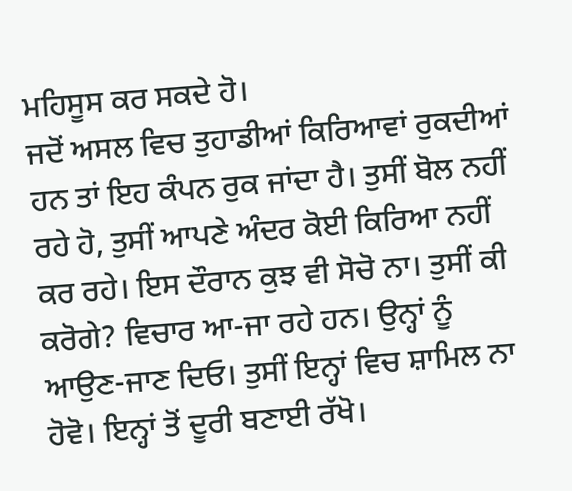ਮਹਿਸੂਸ ਕਰ ਸਕਦੇ ਹੋ।
ਜਦੋਂ ਅਸਲ ਵਿਚ ਤੁਹਾਡੀਆਂ ਕਿਰਿਆਵਾਂ ਰੁਕਦੀਆਂ ਹਨ ਤਾਂ ਇਹ ਕੰਪਨ ਰੁਕ ਜਾਂਦਾ ਹੈ। ਤੁਸੀਂ ਬੋਲ ਨਹੀਂ ਰਹੇ ਹੋ, ਤੁਸੀਂ ਆਪਣੇ ਅੰਦਰ ਕੋਈ ਕਿਰਿਆ ਨਹੀਂ ਕਰ ਰਹੇ। ਇਸ ਦੌਰਾਨ ਕੁਝ ਵੀ ਸੋਚੋ ਨਾ। ਤੁਸੀਂ ਕੀ ਕਰੋਗੇ? ਵਿਚਾਰ ਆ-ਜਾ ਰਹੇ ਹਨ। ਉਨ੍ਹਾਂ ਨੂੰ ਆਉਣ-ਜਾਣ ਦਿਓ। ਤੁਸੀਂ ਇਨ੍ਹਾਂ ਵਿਚ ਸ਼ਾਮਿਲ ਨਾ ਹੋਵੋ। ਇਨ੍ਹਾਂ ਤੋਂ ਦੂਰੀ ਬਣਾਈ ਰੱਖੋ।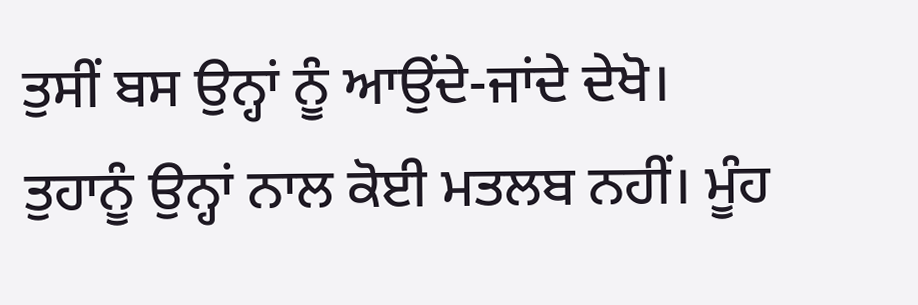ਤੁਸੀਂ ਬਸ ਉਨ੍ਹਾਂ ਨੂੰ ਆਉਂਦੇ-ਜਾਂਦੇ ਦੇਖੋ। ਤੁਹਾਨੂੰ ਉਨ੍ਹਾਂ ਨਾਲ ਕੋਈ ਮਤਲਬ ਨਹੀਂ। ਮੂੰਹ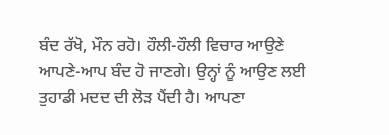ਬੰਦ ਰੱਖੋ, ਮੌਨ ਰਹੋ। ਹੌਲੀ-ਹੌਲੀ ਵਿਚਾਰ ਆਉਣੇ ਆਪਣੇ-ਆਪ ਬੰਦ ਹੋ ਜਾਣਗੇ। ਉਨ੍ਹਾਂ ਨੂੰ ਆਉਣ ਲਈ ਤੁਹਾਡੀ ਮਦਦ ਦੀ ਲੋੜ ਪੈਂਦੀ ਹੈ। ਆਪਣਾ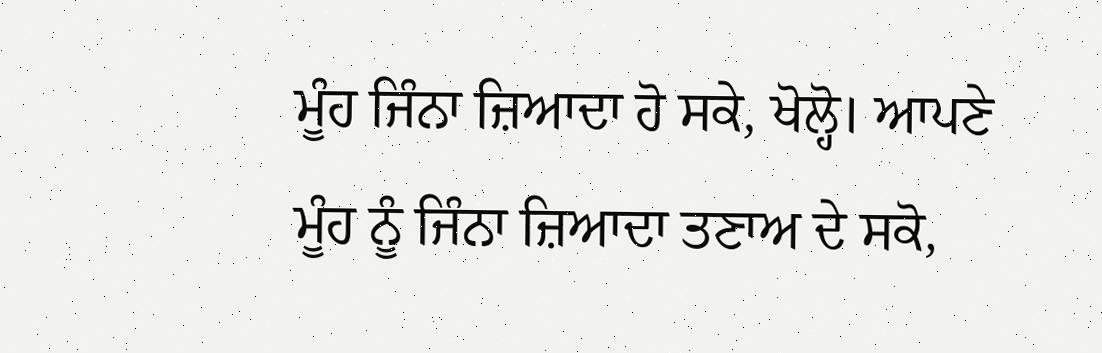ਮੂੰਹ ਜਿੰਨਾ ਜ਼ਿਆਦਾ ਹੋ ਸਕੇ, ਖੋਲ੍ਹੋ। ਆਪਣੇ ਮੂੰਹ ਨੂੰ ਜਿੰਨਾ ਜ਼ਿਆਦਾ ਤਣਾਅ ਦੇ ਸਕੋ,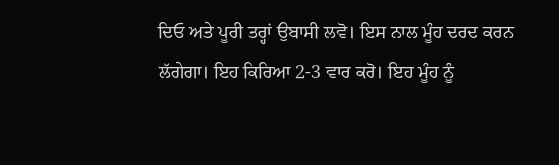ਦਿਓ ਅਤੇ ਪੂਰੀ ਤਰ੍ਹਾਂ ਉਬਾਸੀ ਲਵੋ। ਇਸ ਨਾਲ ਮੂੰਹ ਦਰਦ ਕਰਨ ਲੱਗੇਗਾ। ਇਹ ਕਿਰਿਆ 2-3 ਵਾਰ ਕਰੋ। ਇਹ ਮੂੰਹ ਨੂੰ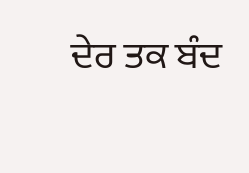ਦੇਰ ਤਕ ਬੰਦ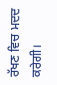ਰੱਖਣ ਵਿਚ ਮਦਦ ਕਰੇਗੀ।